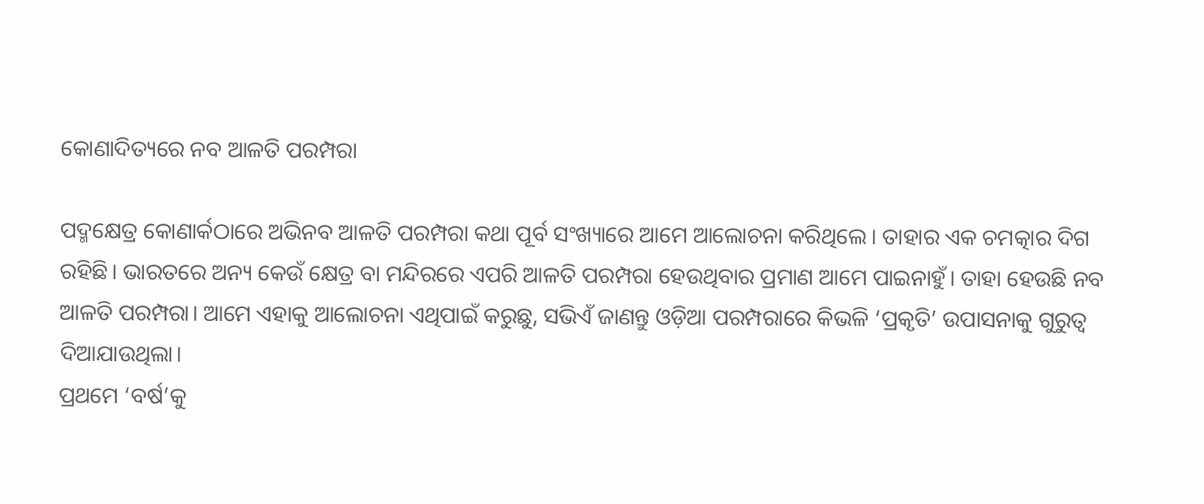କୋଣାଦିତ୍ୟରେ ନବ ଆଳତି ପରମ୍ପରା

ପଦ୍ମକ୍ଷେତ୍ର କୋଣାର୍କଠାରେ ଅଭିନବ ଆଳତି ପରମ୍ପରା କଥା ପୂର୍ବ ସଂଖ୍ୟାରେ ଆମେ ଆଲୋଚନା କରିଥିଲେ। ତାହାର ଏକ ଚମତ୍କାର ଦିଗ ରହିଛି। ଭାରତରେ ଅନ୍ୟ କେଉଁ କ୍ଷେତ୍ର ବା ମନ୍ଦିରରେ ଏପରି ଆଳତି ପରମ୍ପରା ହେଉଥିବାର ପ୍ରମାଣ ଆମେ ପାଇନାହୁଁ। ତାହା ହେଉଛି ନବ ଆଳତି ପରମ୍ପରା। ଆମେ ଏହାକୁ ଆଲୋଚନା ଏଥିପାଇଁ କରୁଛୁ, ସଭିଏଁ ଜାଣନ୍ତୁ ଓଡ଼ିଆ ପରମ୍ପରାରେ କିଭଳି ‘ପ୍ରକୃତି’ ଉପାସନାକୁ ଗୁରୁତ୍ୱ ଦିଆଯାଉଥିଲା।
ପ୍ରଥମେ ‘ବର୍ଷ’କୁ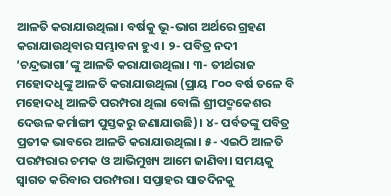ଆଳତି କରାଯାଉଥିଲା। ବର୍ଷକୁ ଭୂ-ଭାଗ ଅର୍ଥରେ ଗ୍ରହଣ କରାଯାଉଥିବାର ସମ୍ଭାବନା ହୁଏ। ୨- ପବିତ୍ର ନଦୀ ‘ଚନ୍ଦ୍ରଭାଗା’ଙ୍କୁ ଆଳତି କରାଯାଉଥିଲା। ୩- ତୀର୍ଥରାଜ ମହୋଦଧିଙ୍କୁ ଆଳତି କରାଯାଉଥିଲା (ପ୍ରାୟ ୮୦୦ ବର୍ଷ ତଳେ ବି ମହୋଦଧି ଆଳତି ପରମ୍ପରା ଥିଲା ବୋଲି ଶ୍ରୀପଦ୍ମକେଶର ଦେଉଳ କର୍ମାଙ୍ଗୀ ପୁସ୍ତକରୁ ଜଣାଯାଉଛି)। ୪- ପର୍ବତଙ୍କୁ ପବିତ୍ର ପ୍ରତୀକ ଭାବରେ ଆଳତି କରାଯାଉଥିଲା। ୫- ଏଇଠି ଆଳତି ପରମ୍ପରାର ଚମକ ଓ ଆଭିମୁଖ୍ୟ ଆମେ ଜାଣିବା। ସମୟକୁ ସ୍ବାଗତ କରିବାର ପରମ୍ପରା। ସପ୍ତାହର ସାତଦିନକୁ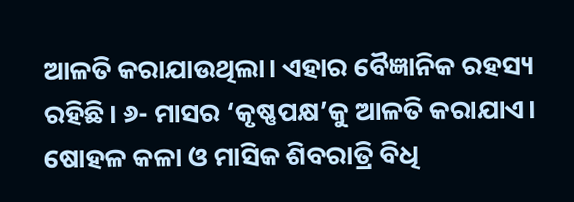ଆଳତି କରାଯାଉଥିଲା। ଏହାର ବୈଜ୍ଞାନିକ ରହସ୍ୟ ରହିଛି। ୬- ମାସର ‘କୃଷ୍ଣପକ୍ଷ’କୁ ଆଳତି କରାଯାଏ। ଷୋହଳ କଳା ଓ ମାସିକ ଶିବରାତ୍ରି ବିଧି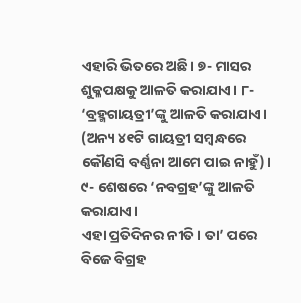ଏହାରି ଭିତରେ ଅଛି। ୭- ମାସର ଶୁକ୍ଳପକ୍ଷକୁ ଆଳତି କରାଯାଏ। ୮- ‘ବ୍ରହ୍ମଗାୟତ୍ରୀ’ଙ୍କୁ ଆଳତି କରାଯାଏ। (ଅନ୍ୟ ୪୧ଟି ଗାୟତ୍ରୀ ସମ୍ବନ୍ଧରେ କୌଣସି ବର୍ଣ୍ଣନା ଆମେ ପାଇ ନାହୁଁ)। ୯- ଶେଷରେ ‘ନବଗ୍ରହ’ଙ୍କୁ ଆଳତି କରାଯାଏ।
ଏହା ପ୍ରତିଦିନର ନୀତି। ତା’ ପରେ ବିଜେ ବିଗ୍ରହ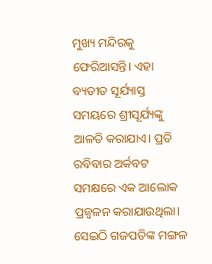ମୁଖ୍ୟ ମନ୍ଦିରକୁ ଫେରିଆସନ୍ତି। ଏହା ବ୍ୟତୀତ ସୂର୍ଯ୍ୟାସ୍ତ ସମୟରେ ଶ୍ରୀସୂର୍ଯ୍ୟଙ୍କୁ ଆଳତି କରାଯାଏ। ପ୍ରତି ରବିବାର ଅର୍କବଟ ସମକ୍ଷରେ ଏକ ଆଲୋକ ପ୍ରଜ୍ୱଳନ କରାଯାଉଥିଲା। ସେଇଠି ଗଜପତିଙ୍କ ମଙ୍ଗଳ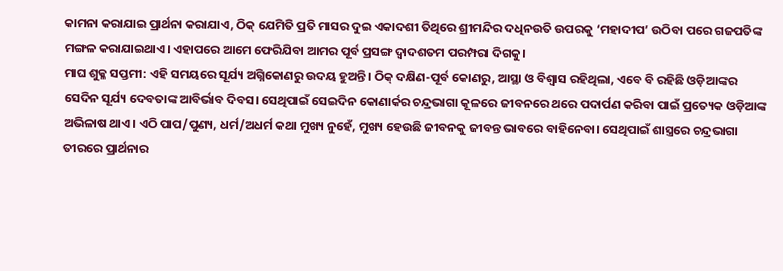କାମନା କରାଯାଇ ପ୍ରାର୍ଥନା କରାଯାଏ, ଠିକ୍‌ ଯେମିତି ପ୍ରତି ମାସର ଦୁଇ ଏକାଦଶୀ ତିଥିରେ ଶ୍ରୀମନ୍ଦିର ଦଧିନଉତି ଉପରକୁ ‘ମହାଦୀପ’ ଉଠିବା ପରେ ଗଜପତିଙ୍କ ମଙ୍ଗଳ କରାଯାଇଥାଏ। ଏହାପରେ ଆମେ ଫେରିଯିବା ଆମର ପୂର୍ବ ପ୍ରସଙ୍ଗ ଦ୍ୱାଦଶତମ ପରମ୍ପରା ଦିଗକୁ।
ମାଘ ଶୁକ୍ଳ ସପ୍ତମୀ: ଏହି ସମୟରେ ସୂର୍ଯ୍ୟ ଅଗ୍ନିକୋଣରୁ ଉଦୟ ହୁଅନ୍ତି। ଠିକ୍‌ ଦକ୍ଷିଣ-ପୂର୍ବ କୋଣରୁ, ଆସ୍ଥା ଓ ବିଶ୍ୱାସ ରହିଥିଲା, ଏବେ ବି ରହିଛି ଓଡ଼ିଆଙ୍କର ସେଦିନ ସୂର୍ଯ୍ୟ ଦେବତାଙ୍କ ଆବିର୍ଭାବ ଦିବସ। ସେଥିପାଇଁ ସେଇଦିନ କୋଣାର୍କର ଚନ୍ଦ୍ରଭାଗା କୂଳରେ ଜୀବନରେ ଥରେ ପଦାର୍ପଣ କରିବା ପାଇଁ ପ୍ରତ୍ୟେକ ଓଡ଼ିଆଙ୍କ ଅଭିଳାଷ ଥାଏ। ଏଠି ପାପ/ପୁଣ୍ୟ, ଧର୍ମ/ଅଧର୍ମ କଥା ମୁଖ୍ୟ ନୁହେଁ, ମୁଖ୍ୟ ହେଉଛି ଜୀବନକୁ ଜୀବନ୍ତ ଭାବରେ ବାହିନେବା। ସେଥିପାଇଁ ଶାସ୍ତ୍ରରେ ଚନ୍ଦ୍ରଭାଗା ତୀରରେ ପ୍ରାର୍ଥନାର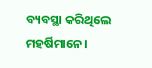ବ୍ୟବସ୍ଥା କରିଥିଲେ ମହର୍ଷିମାନେ।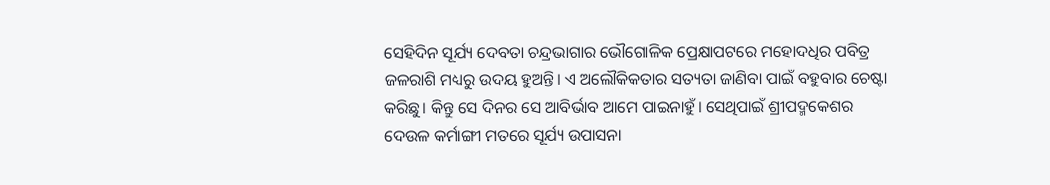ସେହିଦିନ ସୂର୍ଯ୍ୟ ଦେବତା ଚନ୍ଦ୍ରଭାଗାର ଭୌଗୋଳିକ ପ୍ରେକ୍ଷାପଟରେ ମହୋଦଧିର ପବିତ୍ର ଜଳରାଶି ମଧ୍ୟରୁ ଉଦୟ ହୁଅନ୍ତି। ଏ ଅଲୌକିକତାର ସତ୍ୟତା ଜାଣିବା ପାଇଁ ବହୁବାର ଚେଷ୍ଟା କରିଛୁ। କିନ୍ତୁ ସେ ଦିନର ସେ ଆବିର୍ଭାବ ଆମେ ପାଇନାହୁଁ। ସେଥିପାଇଁ ଶ୍ରୀପଦ୍ମକେଶର ଦେଉଳ କର୍ମାଙ୍ଗୀ ମତରେ ସୂର୍ଯ୍ୟ ଉପାସନା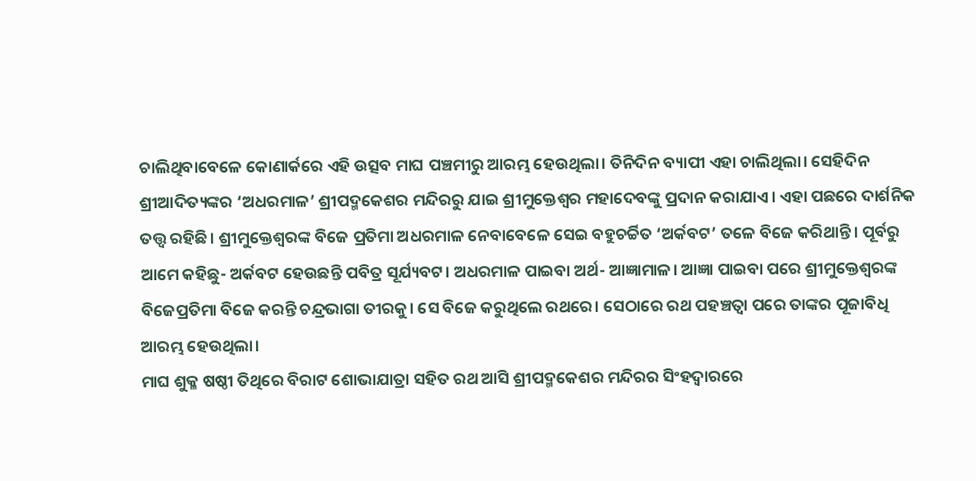ଚାଲିଥିବାବେଳେ କୋଣାର୍କରେ ଏହି ଉତ୍ସବ ମାଘ ପଞ୍ଚମୀରୁ ଆରମ୍ଭ ହେଉଥିଲା। ତିନିଦିନ ବ୍ୟାପୀ ଏହା ଚାଲିଥିଲା। ସେହିଦିନ ଶ୍ରୀଆଦିତ୍ୟଙ୍କର ‘ଅଧରମାଳ’ ଶ୍ରୀପଦ୍ମକେଶର ମନ୍ଦିରରୁ ଯାଇ ଶ୍ରୀମୁକ୍ତେଶ୍ୱର ମହାଦେବଙ୍କୁ ପ୍ରଦାନ କରାଯାଏ। ଏହା ପଛରେ ଦାର୍ଶନିକ ତତ୍ତ୍ୱ ରହିଛି। ଶ୍ରୀମୁକ୍ତେଶ୍ୱରଙ୍କ ବିଜେ ପ୍ରତିମା ଅଧରମାଳ ନେବାବେଳେ ସେଇ ବହୁଚର୍ଚ୍ଚିତ ‘ଅର୍କବଟ’ ତଳେ ବିଜେ କରିଥାନ୍ତି। ପୂର୍ବରୁ ଆମେ କହିଛୁ- ଅର୍କବଟ ହେଉଛନ୍ତି ପବିତ୍ର ସୂର୍ଯ୍ୟବଟ। ଅଧରମାଳ ପାଇବା ଅର୍ଥ- ଆଜ୍ଞାମାଳ। ଆଜ୍ଞା ପାଇବା ପରେ ଶ୍ରୀମୁକ୍ତେଶ୍ୱରଙ୍କ ବିଜେପ୍ରତିମା ବିଜେ କରନ୍ତି ଚନ୍ଦ୍ରଭାଗା ତୀରକୁ। ସେ ବିଜେ କରୁଥିଲେ ରଥରେ। ସେଠାରେ ରଥ ପହଞ୍ଚତ୍ବା ପରେ ତାଙ୍କର ପୂଜାବିଧି ଆରମ୍ଭ ହେଉଥିଲା।
ମାଘ ଶୁକ୍ଳ ଷଷ୍ଠୀ ତିଥିରେ ବିରାଟ ଶୋଭାଯାତ୍ରା ସହିତ ରଥ ଆସି ଶ୍ରୀପଦ୍ମକେଶର ମନ୍ଦିରର ସିଂହଦ୍ୱାରରେ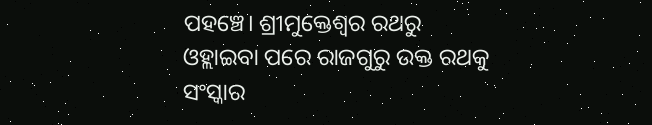ପହଞ୍ଚେ। ଶ୍ରୀମୁକ୍ତେଶ୍ୱର ରଥରୁ ଓହ୍ଲାଇବା ପରେ ରାଜଗୁରୁ ଉକ୍ତ ରଥକୁ ସଂସ୍କାର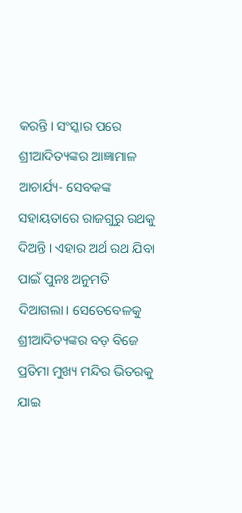କରନ୍ତି। ସଂସ୍କାର ପରେ ଶ୍ରୀଆଦିତ୍ୟଙ୍କର ଆଜ୍ଞାମାଳ ଆଚାର୍ଯ୍ୟ- ସେବକଙ୍କ ସହାୟତାରେ ରାଜଗୁରୁ ରଥକୁ ଦିଅନ୍ତି। ଏହାର ଅର୍ଥ ରଥ ଯିବା ପାଇଁ ପୁନଃ ଅନୁମତି ଦିଆଗଲା। ସେତେବେଳକୁ ଶ୍ରୀଆଦିତ୍ୟଙ୍କର ବଡ଼ ବିଜେ ପ୍ରତିମା ମୁଖ୍ୟ ମନ୍ଦିର ଭିତରକୁ ଯାଇ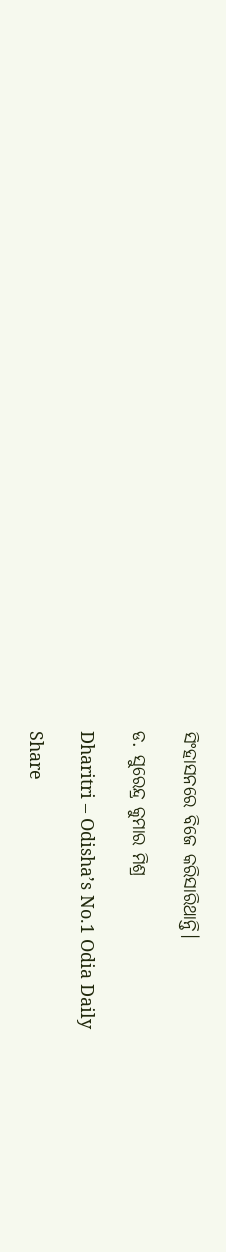ସିଂହାସନରେ ବିଜେ କରିସାରିଥାନ୍ତି।

ଡ. ସୁରେନ୍ଦ୍ର କୁମାର ମିଶ୍ର

Dharitri – Odisha’s No.1 Odia Daily

Share